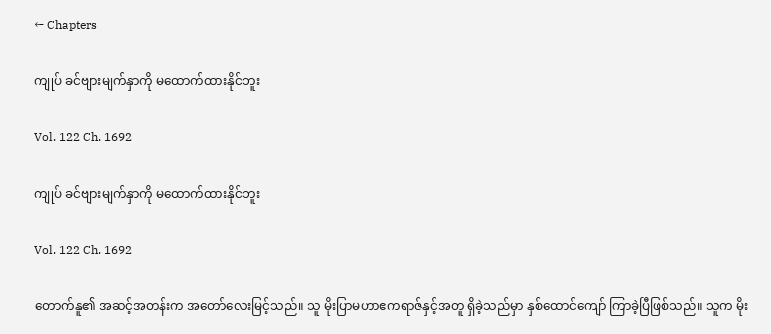← Chapters

ကျုပ် ခင်ဗျားမျက်နှာကို မထောက်ထားနိုင်ဘူး

Vol. 122 Ch. 1692

ကျုပ် ခင်ဗျားမျက်နှာကို မထောက်ထားနိုင်ဘူး

Vol. 122 Ch. 1692

တောက်နူ၏ အဆင့်အတန်းက အတော်လေးမြင့်သည်။ သူ မိုးပြာမဟာဧကရာဇ်နှင့်အတူ ရှိခဲ့သည်မှာ နှစ်ထောင်ကျော် ကြာခဲ့ပြီဖြစ်သည်။ သူက မိုး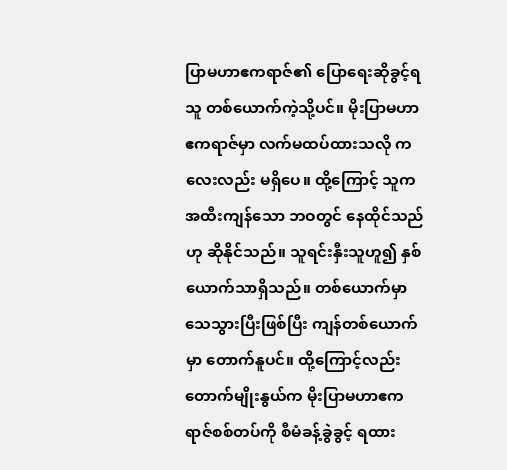ပြာမဟာဧကရာဇ်၏ ပြောရေးဆိုခွင့်ရသူ တစ်ယောက်ကဲ့သို့ပင်။ မိုးပြာမဟာဧကရာဇ်မှာ လက်မထပ်ထားသလို ကလေးလည်း မရှိပေ။ ထို့ကြောင့် သူက အထီးကျန်‌သော ဘဝတွင် နေထိုင်သည်ဟု ဆိုနိုင်သည်။ သူရင်းနှီးသူဟူ၍ နှစ်ယောက်သာရှိသည်။ တစ်ယောက်မှာ သေသွားပြီးဖြစ်ပြီး ကျန်တစ်ယောက်မှာ တောက်နူပင်။ ထို့ကြောင့်လည်း တောက်မျိုးနွယ်က မိုးပြာမဟာဧကရာဇ်စစ်တပ်ကို စီမံခန့်ခွဲခွင့် ရထား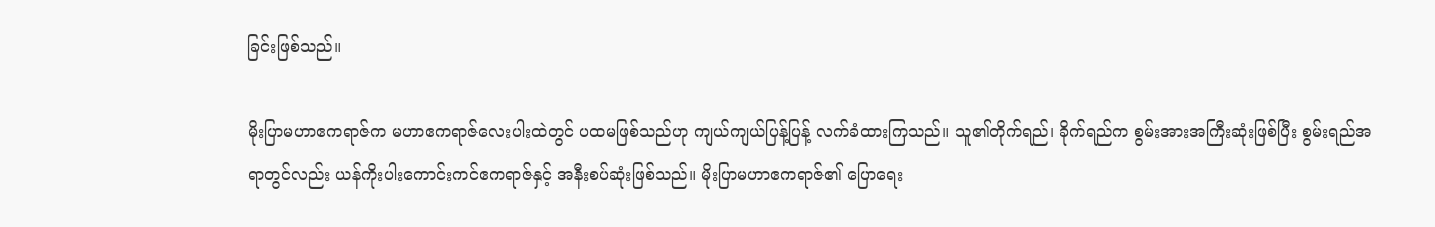ခြင်းဖြစ်သည်။

မိုးပြာမဟာဧကရာဇ်က မဟာဧကရာဇ်လေးပါးထဲတွင် ပထမဖြစ်သည်ဟု ကျယ်ကျယ်ပြန့်ပြန့် လက်ခံထားကြသည်။ သူ၏တိုက်ရည်၊ ခိုက်ရည်က စွမ်းအားအကြီးဆုံးဖြစ်ပြီး စွမ်းရည်အရာတွင်လည်း ယန်ကိုးပါးကောင်းကင်ဧကရာဇ်နှင့် အနီးစပ်ဆုံးဖြစ်သည်။ မိုးပြာမဟာဧကရာဇ်၏ ပြောရေး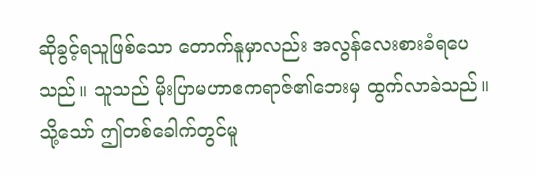ဆိုခွင့်ရသူဖြစ်သော တောက်နူမှာလည်း အလွန်လေးစားခံရပေသည်။ သူသည် မိုးပြာမဟာဧကရာဇ်၏ဘေးမှ ထွက်လာခဲသည်။ သို့သော် ဤတစ်ခေါက်တွင်မူ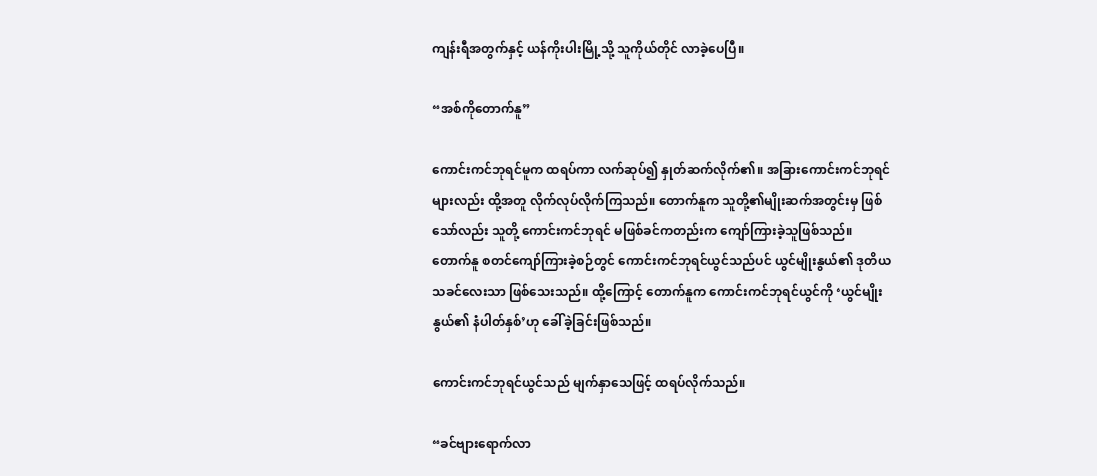ကျန်းရီအတွက်နှင့် ယန်ကိုးပါးမြို့သို့ သူကိုယ်တိုင် လာခဲ့ပေပြီ။

“အစ်ကိုတောက်နူ”

ကောင်းကင်ဘုရင်မူက ထရပ်ကာ လက်ဆုပ်၍ နှုတ်ဆက်လိုက်၏။ အခြားကောင်းကင်ဘုရင်များလည်း ထို့အတူ လိုက်လုပ်လိုက်ကြသည်။ တောက်နူက သူတို့၏မျိုးဆက်အတွင်းမှ ဖြစ်သော်လည်း သူတို့ ကောင်းကင်ဘုရင် မဖြစ်ခင်ကတည်းက ကျော်ကြားခဲ့သူဖြစ်သည်။ တောက်နူ စတင်ကျော်ကြားခဲ့စဉ်တွင် ကောင်းကင်ဘုရင်ယွင်သည်ပင် ယွင်မျိုးနွယ်၏ ဒုတိယသခင်လေးသာ ဖြစ်သေးသည်။ ထို့ကြောင့် တောက်နူက ကောင်းကင်ဘုရင်ယွင်ကို ‘ယွင်မျိုးနွယ်၏ နံပါတ်နှစ်’ဟု ခေါ်ခဲ့ခြင်းဖြစ်သည်။

ကောင်းကင်ဘုရင်ယွင်သည် မျက်နှာသေဖြင့် ထရပ်လိုက်သည်။

“ခင်ဗျားရောက်လာ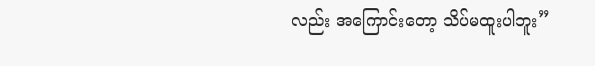လည်း အကြောင်းတော့ သိပ်မထူးပါဘူး”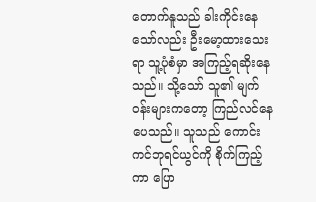တောက်နူသည် ခါးကိုင်းနေသော်လည်း ဦးမော့ထားသေးရာ သူ့ပုံစံမှာ အကြည့်ရဆိုးနေသည်။ သို့သော် သူ၏ မျက်ဝန်းများကတော့ ကြည်လင်နေပေသည်။ သူသည် ကောင်းကင်ဘုရင်ယွင်ကို စိုက်ကြည့်ကာ ပြော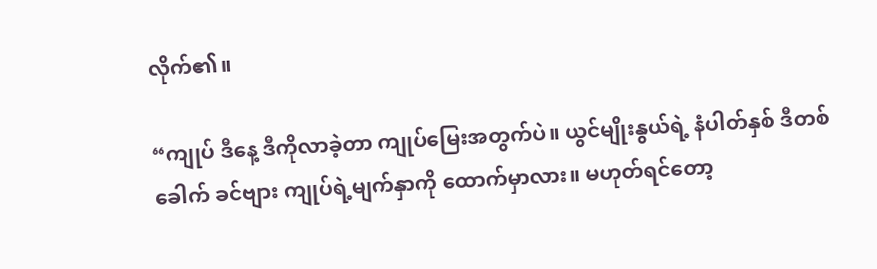လိုက်၏။

“ကျုပ် ဒီနေ့ ဒီကိုလာခဲ့တာ ကျုပ်မြေးအတွက်ပဲ။ ယွင်မျိုးနွယ်ရဲ့ နံပါတ်နှစ် ဒီတစ်ခေါက် ခင်ဗျား ကျုပ်ရဲ့မျက်နှာကို ထောက်မှာလား။ မဟုတ်ရင်တော့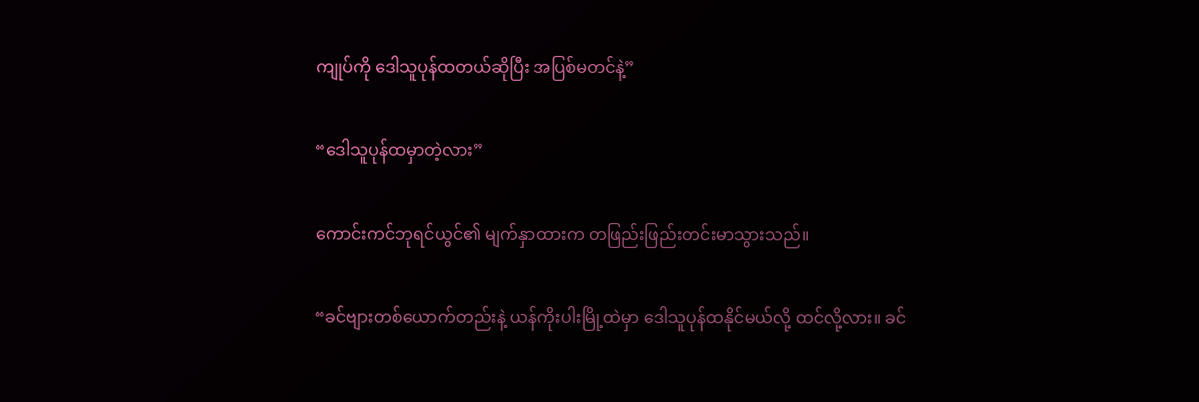ကျုပ်ကို ဒေါသူပုန်ထတယ်ဆိုပြီး အပြစ်မတင်နဲ့”

“ဒေါသူပုန်ထမှာတဲ့လား”

ကောင်းကင်ဘုရင်ယွင်၏ မျက်နှာထားက တဖြည်းဖြည်းတင်းမာသွားသည်။

“ခင်ဗျားတစ်ယောက်တည်းနဲ့ ယန်ကိုးပါးမြို့ထဲမှာ ဒေါသူပုန်ထနိုင်မယ်လို့ ထင်လို့လား။ ခင်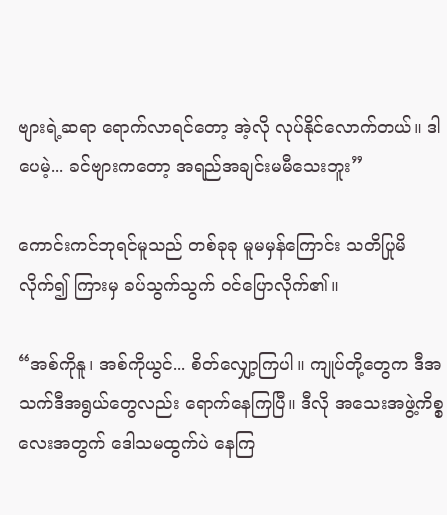ဗျားရဲ့ဆရာ ရောက်လာရင်တော့ အဲ့လို လုပ်နိုင်လောက်တယ်။ ဒါပေမဲ့... ခင်ဗျားက‌တော့ အရည်အချင်းမမီသေးဘူး”

ကောင်းကင်ဘုရင်မူသည် တစ်ခုခု မူမမှန်ကြောင်း သတိပြုမိလိုက်၍ ကြားမှ ခပ်သွက်သွက် ဝင်ပြောလိုက်၏။

“အစ်ကိုနူ၊ အစ်ကိုယွင်... စိတ်လျှော့ကြပါ။ ကျုပ်တို့တွေက ဒီအသက်ဒီအရွယ်တွေလည်း ရောက်နေကြပြီ။ ဒီလို အသေးအဖွဲ့ကိစ္စလေးအတွက် ဒေါသမထွက်ပဲ နေကြ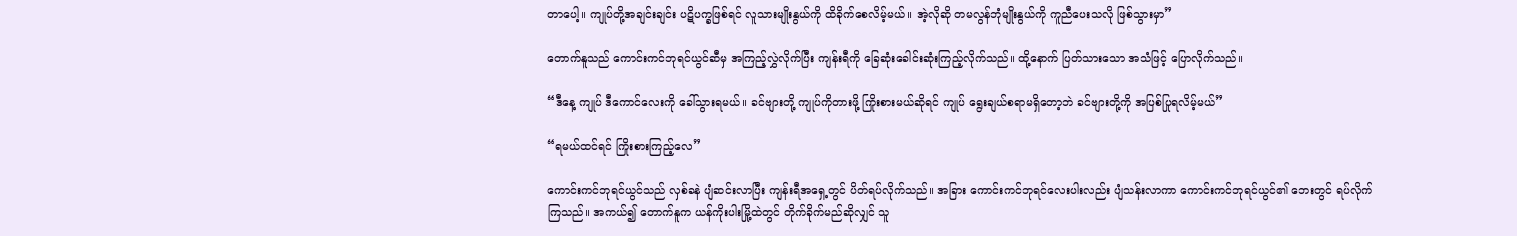တာပေါ့။ ကျုပ်တို့အချင်းချင်း ပဋိပက္ခဖြစ်ရင် လူသားမျိုးနွယ်ကို ထိခိုက်စေလိမ့်မယ်။ အဲ့လိုဆို တမလွန်ဘုံမျိုးနွယ်ကို ကူညီပေးသလို ဖြစ်သွားမှာ”

တောက်နူသည် ကောင်းကင်ဘုရင်ယွင်ဆီမှ အကြည့်လွှဲလိုက်ပြီး ကျန်းရီကို ခြေဆုံးခေါင်းဆုံးကြည့်လိုက်သည်။ ထို့နောက် ပြတ်သားသော အသံဖြင့် ပြောလိုက်သည်။

“ဒီနေ့ ကျုပ် ဒီကောင်လေးကို ခေါ်သွားရမယ်။ ခင်ဗျားတို့ ကျုပ်ကိုတားဖို့ ကြိုးစားမယ်ဆိုရင် ကျုပ် ရွေးချယ်စရာမရှိတော့ဘဲ ခင်ဗျားတို့ကို အပြစ်ပြုရလိမ့်မယ်”

“ရမယ်ထင်ရင် ကြိုးစားကြည့်လေ”

ကောင်းကင်ဘုရင်ယွင်သည် လှစ်ခနဲ ပျံဆင်းလာပြီး ကျန်းရီအရှေ့တွင် ပိတ်ရပ်လိုက်သည်။ အခြား ကောင်းကင်ဘုရင်လေးပါးလည်း ပျံသန်းလာကာ ကောင်းကင်ဘုရင်ယွင်၏ ဘေးတွင် ရပ်လိုက်ကြသည်။ အကယ်၍ တောက်နူက ယန်ကိုးပါးမြို့ထဲတွင် တိုက်ခိုက်မည်ဆိုလျှင် သူ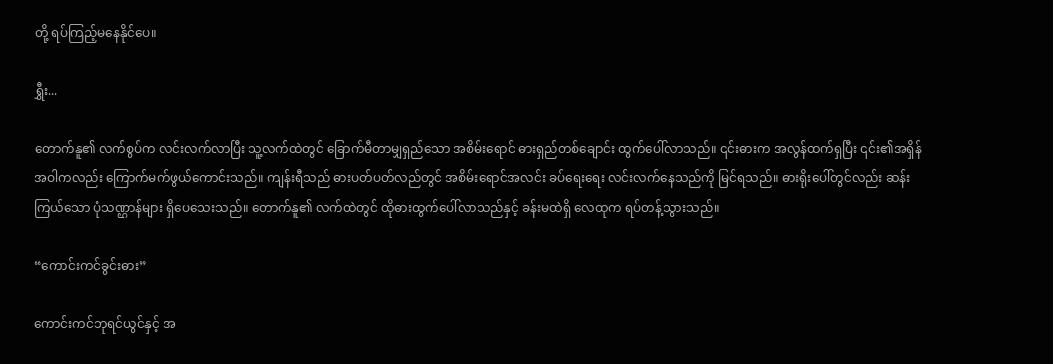တို့ ရပ်ကြည့်မနေနိုင်ပေ။

ရွှီး...

တောက်နူ၏ လက်စွပ်က လင်းလက်လာပြီး သူ့လက်ထဲတွင် ခြောက်မီတာမျှရှည်သော အစိမ်းရောင် ဓားရှည်တစ်ချောင်း ထွက်ပေါ်လာသည်။ ၎င်းဓားက အလွန်ထက်ရှပြီး ၎င်း၏အရှိန်အဝါကလည်း ကြောက်မက်ဖွယ်ကောင်းသည်။ ကျန်းရီသည် ဓားပတ်ပတ်လည်တွင် အစိမ်းရောင်အလင်း ခပ်ရေးရေး လင်းလက်နေသည်ကို မြင်ရသည်။ ဓားရိုးပေါ်တွင်လည်း ဆန်းကြယ်သော ပုံသဏ္ဌာန်များ ရှိပေသေးသည်။ တောက်နူ၏ လက်ထဲတွင် ထိုဓားထွက်ပေါ်လာသည်နှင့် ခန်းမထဲရှိ လေထုက ရပ်တန့်သွားသည်။

“ကောင်းကင်ခွင်းဓား”

ကောင်းကင်ဘုရင်ယွင်နှင့် အ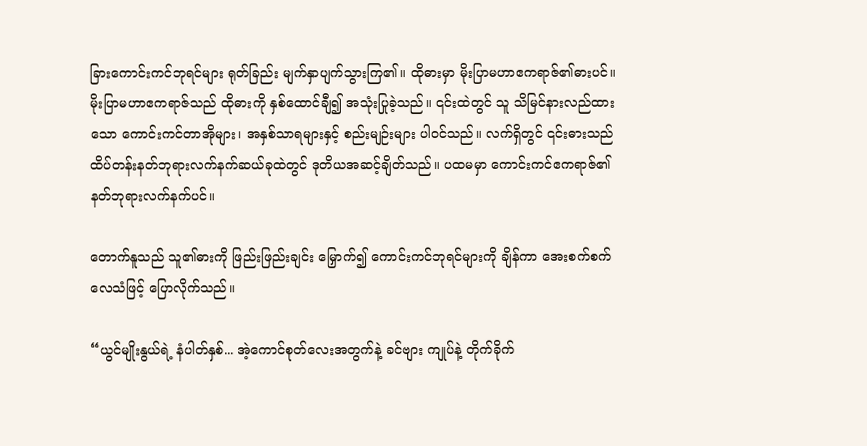ခြားကောင်းကင်ဘုရင်များ ရုတ်ခြည်း မျက်နှာပျက်သွားကြ၏။ ထိုဓားမှာ မိုးပြာမဟာဧကရာဇ်၏ဓားပင်။ မိုးပြာမဟာဧကရာဇ်သည် ထိုဓားကို နှစ်ထောင်ချီ၍ အသုံးပြုခဲ့သည်။ ၎င်းထဲတွင် သူ သိမြင်နားလည်ထားသော ကောင်းကင်တာအိုများ၊ အနှစ်သာရများနှင့် စည်းမျဉ်းများ ပါဝင်သည်။ လက်ရှိတွင် ၎င်းဓားသည် ထိပ်တန်းနတ်ဘုရားလက်နက်ဆယ်ခုထဲတွင် ဒုတိယအဆင့်ချိတ်သည်။ ပထမမှာ ကောင်းကင်ဧကရာဇ်၏ နတ်ဘုရားလက်နက်ပင်။

တောက်နူသည် သူ၏ဓားကို ဖြည်းဖြည်းချင်း မြှောက်၍ ကောင်းကင်ဘုရင်များကို ချိန်ကာ အေးစက်စက်လေသံဖြင့် ပြောလိုက်သည်။

“ယွင်မျိုးနွယ်ရဲ့ နံပါတ်နှစ်... အဲ့ကောင်စုတ်လေးအတွက်နဲ့ ခင်ဗျား ကျုပ်နဲ့ တိုက်ခိုက်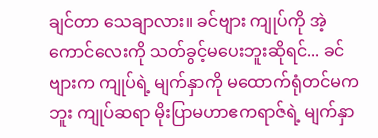ချင်တာ သေချာလား။ ခင်ဗျား ကျုပ်ကို အဲ့ကောင်လေးကို သတ်ခွင့်မပေးဘူးဆိုရင်... ခင်ဗျားက ကျုပ်ရဲ့ မျက်နှာကို မထောက်ရုံတင်မကဘူး ကျုပ်ဆရာ မိုးပြာမဟာဧကရာဇ်ရဲ့ မျက်နှာ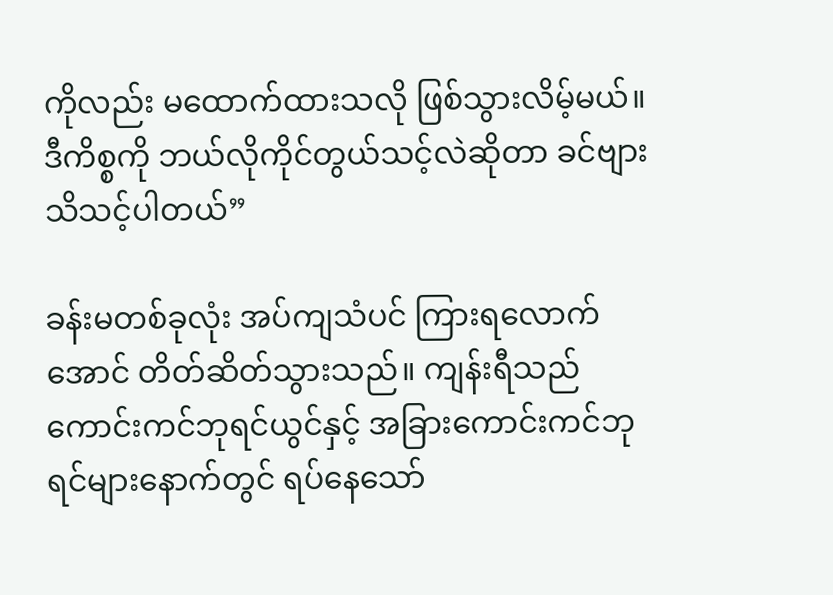ကိုလည်း မထောက်ထားသလို ဖြစ်သွားလိမ့်မယ်။ ဒီကိစ္စကို ဘယ်လိုကိုင်တွယ်သင့်လဲဆိုတာ ခင်ဗျား သိသင့်ပါတယ်”

ခန်းမတစ်ခုလုံး အပ်ကျသံပင် ကြားရလောက်အောင် တိတ်ဆိတ်သွားသည်။ ကျန်းရီသည် ကောင်းကင်ဘုရင်ယွင်နှင့် အခြားကောင်းကင်ဘုရင်များနောက်တွင် ရပ်နေသော်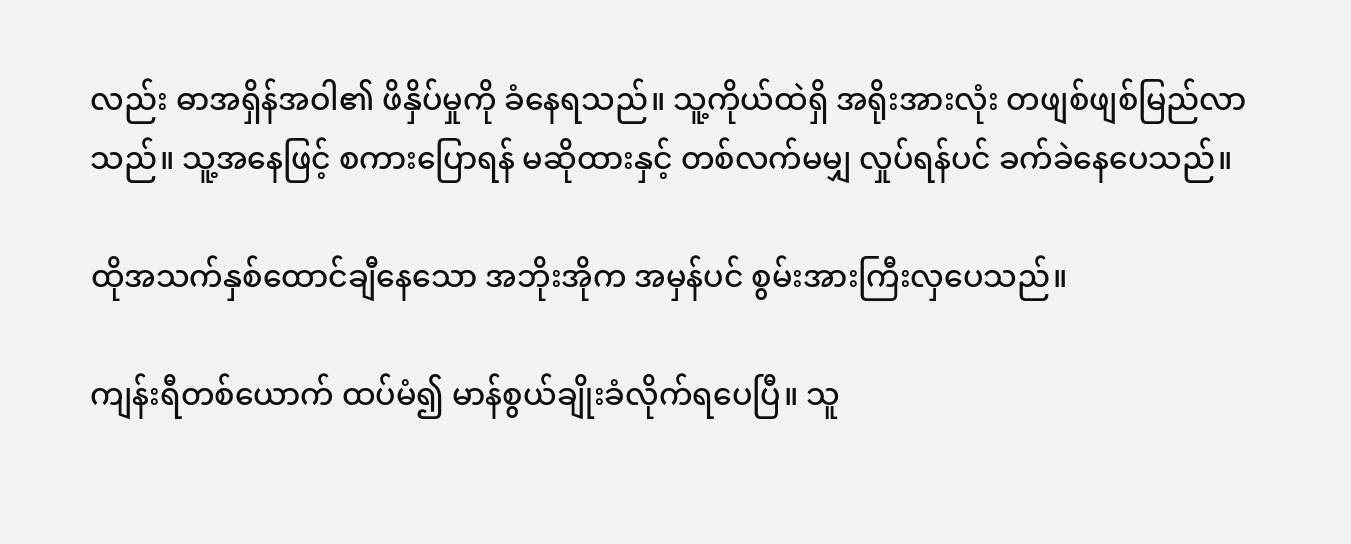လည်း ဓာအရှိန်အဝါ၏ ဖိနှိပ်မှုကို ခံနေရသည်။ သူ့ကိုယ်ထဲရှိ အရိုးအားလုံး တဖျစ်ဖျစ်မြည်လာသည်။ သူ့အနေဖြင့် စကားပြောရန် မဆိုထားနှင့် တစ်လက်မမျှ လှုပ်ရန်ပင် ခက်ခဲနေပေသည်။

ထိုအသက်နှစ်ထောင်ချီနေသော အဘိုးအိုက အမှန်ပင် စွမ်းအားကြီးလှပေသည်။

ကျန်းရီတစ်ယောက် ထပ်မံ၍ မာန်စွယ်ချိုးခံလိုက်ရပေပြီ။ သူ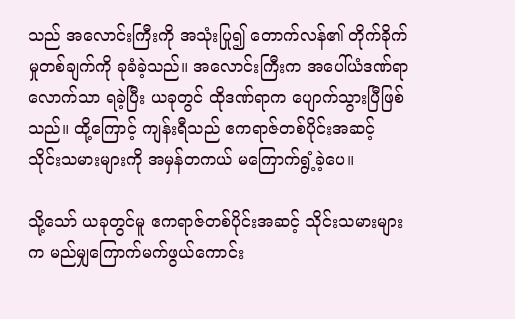သည် အလောင်းကြီးကို အသုံးပြု၍ တောက်လန်၏ တိုက်ခိုက်မှုတစ်ချက်ကို ခုခံခဲ့သည်။ အလောင်းကြီးက အပေါ်ယံဒဏ်ရာလောက်သာ ရခဲ့ပြီး ယခုတွင် ထိုဒဏ်ရာက ပျောက်သွားပြီဖြစ်သည်။ ထို့ကြောင့် ကျန်းရီသည် ဧကရာဇ်တစ်ပိုင်းအဆင့် သိုင်းသမားများကို အမှန်တကယ် မကြောက်ရွံ့ခဲ့ပေ။

သို့သော် ယခုတွင်မူ ဧကရာဇ်တစ်ပိုင်းအဆင့် သိုင်းသမားများက မည်မျှကြောက်မက်ဖွယ်ကောင်း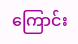ကြောင်း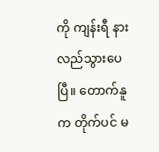ကို ကျန်းရီ နားလည်သွားပေပြီ။ တောက်နူက တိုက်ပင် မ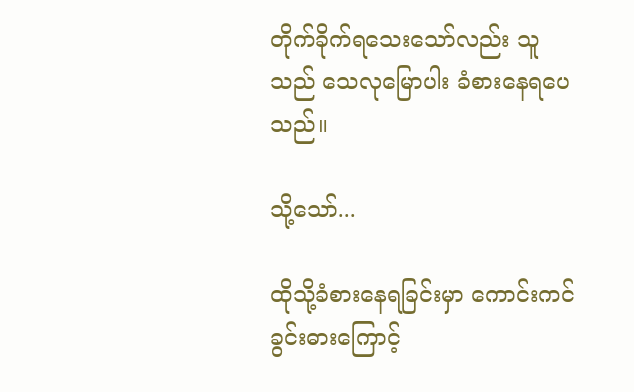တိုက်ခိုက်ရသေးသော်လည်း သူသည် သေလုမြောပါး ခံစားနေရပေသည်။

သို့သော်...

ထိုသို့ခံစားနေရခြင်းမှာ ကောင်းကင်ခွင်းဓားကြောင့်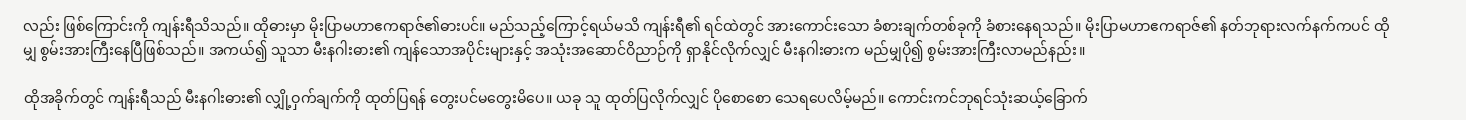လည်း ဖြစ်ကြောင်းကို ကျန်းရီသိသည်။ ထိုဓားမှာ မိုးပြာမဟာဧကရာဇ်၏ဓားပင်။ မည်သည့်ကြောင့်ရယ်မသိ ကျန်းရီ၏ ရင်ထဲတွင် အားကောင်းသော ခံစားချက်တစ်ခုကို ခံစားနေရသည်။ မိုးပြာမဟာဧကရာဇ်၏ နတ်ဘုရားလက်နက်ကပင် ထိုမျှ စွမ်းအားကြီးနေပြီဖြစ်သည်။ အကယ်၍ သူသာ မီးနဂါးဓား၏ ကျန်သောအပိုင်းများနှင့် အသုံးအ‌ဆောင်ဝိညာဉ်ကို ရှာနိုင်လိုက်လျှင် မီးနဂါးဓားက မည်မျှပို၍ စွမ်းအားကြီးလာမည်နည်း။

ထိုအခိုက်တွင် ကျန်းရီသည် မီးနဂါးဓား၏ လျှို့ဝှက်ချက်ကို ထုတ်ပြရန် တွေးပင်မတွေးမိပေ။ ယခု သူ ထုတ်ပြလိုက်လျှင် ပိုစောစော သေရပေလိမ့်မည်။ ကောင်းကင်ဘုရင်သုံးဆယ့်ခြောက်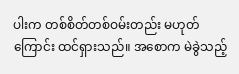ပါးက တစ်စိတ်တစ်ဝမ်းတည်း မဟုတ်ကြောင်း ထင်ရှားသည်။ အစောက မဲခွဲသည့်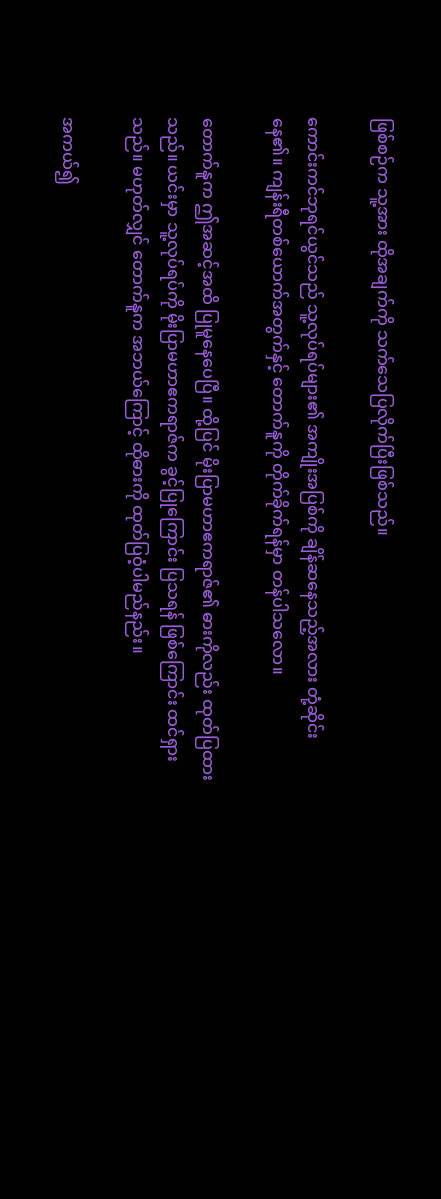ဖြစ်စဉ်က သူ့အား ထိုအချက်ကို သက်သေပြလိုက်ပြီးဖြစ်သည်။

ကောင်းကင်ဘုရင်ယွင်သည် သူ့လုပ်ရပ်များ၏ အကျိုးအပြစ်ကို ချိန်ဆနေသည့်အလား တုံ့ဆိုင်းနေ၏။ ကျန်းရီတစ်ယောက်အတွက်နှင့် တောက်နူကို တိုက်ခိုက်ရန်မှာ တန်ပါသလော။

တောက်နူက ဤအဆင့်အထိ ပြုမူနေပေပြီ။ ထို့ပြင် မိုးပြာမဟာဧကရာဇ်၏ ဓားကိုလည်း ထုတ်ပြထားသည်။ ယင်းမှာ သူ့လုပ်ရပ်ကို မိုးပြာမဟာဧကရာဇ်က ခွင့်ပြုကြောင်း ပြသရန် ဖြစ်ကြောင်း ထင်ရှားသည်။ မဟုတ်လျှင် တောက်နူက အဘယ်ကြောင့် ထိုဓားကို ထုတ်ပြဝံ့ပါမည်နည်း။

အကယ်၍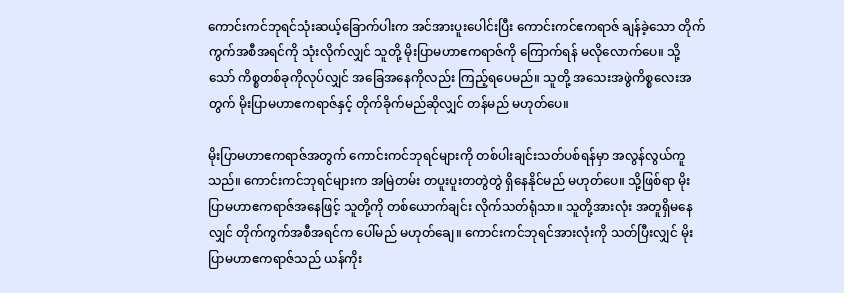ကောင်းကင်ဘုရင်သုံးဆယ့်ခြောက်ပါးက အင်အားပူးပေါင်းပြီး ကောင်းကင်ဧကရာဇ် ချန်ခဲ့သော တိုက်ကွက်အစီအရင်ကို သုံးလိုက်လျှင် သူတို့ မိုးပြာမဟာဧကရာဇ်ကို ကြောက်ရန် မလိုလောက်ပေ။ သို့သော် ကိစ္စတစ်ခုကိုလုပ်လျှင် အခြေအနေကိုလည်း ကြည့်ရပေမည်။ သူတို့ အသေးအဖွဲကိစ္စလေးအတွက် မိုးပြာမဟာဧကရာဇ်နှင့် တိုက်ခိုက်မည်ဆိုလျှင် တန်မည် မဟုတ်ပေ။

မိုးပြာမဟာဧကရာဇ်အတွက် ကောင်းကင်ဘုရင်များကို တစ်ပါးချင်းသတ်ပစ်ရန်မှာ အလွန်လွယ်ကူသည်။ ကောင်းကင်ဘုရင်များက အမြဲတမ်း တပူးပူးတတွဲတွဲ ရှိနေနိုင်မည် မဟုတ်ပေ။ သို့ဖြစ်ရာ မိုးပြာမဟာဧကရာဇ်အနေဖြင့် သူတို့ကို တစ်‌‌‌ယောက်ချင်း လိုက်သတ်ရုံသာ။ သူတို့အားလုံး အတူရှိမနေလျှင် တိုက်ကွက်အစီအရင်က ပေါ်မည် မဟုတ်ချေ။ ကောင်းကင်ဘုရင်အားလုံးကို သတ်ပြီးလျှင် မိုးပြာမဟာဧကရာဇ်သည် ယန်ကိုး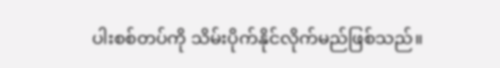ပါးစစ်တပ်ကို သိမ်းပိုက်နိုင်လိုက်မည်ဖြစ်သည်။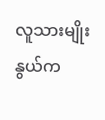လူသားမျိုးနွယ်က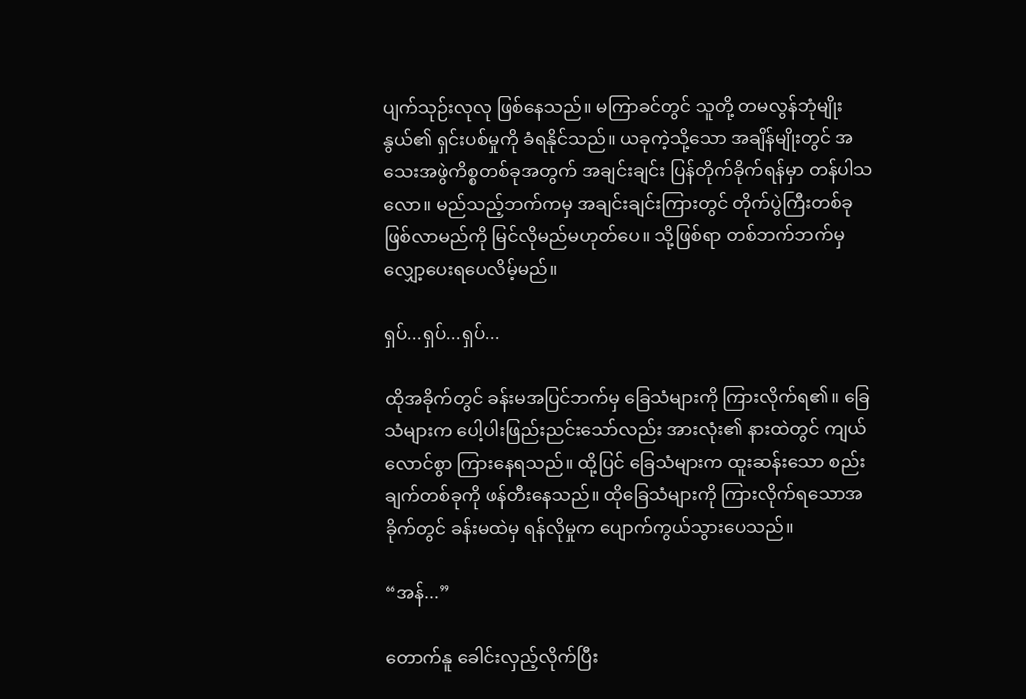ပျက်သုဉ်းလုလု ဖြစ်နေသည်။ မကြာခင်တွင် သူတို့ တမလွန်ဘုံမျိုးနွယ်၏ ရှင်းပစ်မှုကို ခံရနိုင်သည်။ ယခုကဲ့သို့သော အချိန်မျိုးတွင် အသေးအဖွဲကိစ္စတစ်ခုအတွက် အချင်းချင်း ပြန်တိုက်ခိုက်ရန်မှာ တန်ပါသလော။ မည်သည့်ဘက်ကမှ အချင်းချင်းကြားတွင် တိုက်ပွဲကြီးတစ်ခု ဖြစ်လာမည်ကို မြင်လိုမည်မဟုတ်ပေ။ သို့ဖြစ်ရာ တစ်ဘက်ဘက်မှ လျှော့ပေးရပေလိမ့်မည်။

ရှပ်...ရှပ်...ရှပ်...

ထိုအခိုက်တွင် ခန်းမအပြင်ဘက်မှ ခြေသံများကို ကြားလိုက်ရ၏။ ခြေသံများက ပေါ့ပါးဖြည်းညင်းသော်လည်း အားလုံး၏ နားထဲတွင် ကျယ်လောင်စွာ ကြားနေရသည်။ ထို့ပြင် ခြေသံများက ထူးဆန်းသော စည်းချက်တစ်ခုကို ဖန်တီးနေသည်။ ထိုခြေသံများကို ကြားလိုက်ရသောအခိုက်တွင် ခန်းမထဲမှ ရန်လိုမှုက ပျောက်ကွယ်သွားပေသည်။

“အန်...”

တောက်နူ ခေါင်းလှည့်လိုက်ပြီး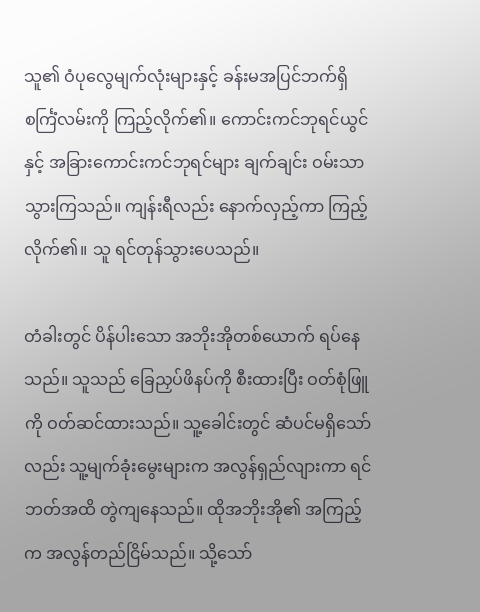သူ၏ ဝံပုလွေမျက်လုံးများနှင့် ခန်းမအပြင်ဘက်ရှိ စင်္ကြံလမ်းကို ကြည့်လိုက်၏။ ကောင်းကင်ဘုရင်ယွင်နှင့် အခြားကောင်းကင်ဘုရင်များ ချက်ချင်း ဝမ်းသာသွားကြသည်။ ကျန်းရီလည်း နောက်လှည့်ကာ ကြည့်လိုက်၏။ သူ ရင်တုန်သွားပေသည်။

တံခါးတွင် ပိန်ပါးသော အဘိုးအိုတစ်ယောက် ရပ်နေသည်။ သူသည် ခြေညှပ်ဖိနပ်ကို စီးထားပြီး ဝတ်စုံဖြူကို ဝတ်ဆင်ထားသည်။ သူ့ခေါင်းတွင် ဆံပင်မရှိသော်လည်း သူ့မျက်ခုံးမွေးများက အလွန်ရှည်လျားကာ ရင်ဘတ်အထိ တွဲကျနေသည်။ ထိုအဘိုးအို၏ အကြည့်က အလွန်တည်ငြိမ်သည်။ သို့သော်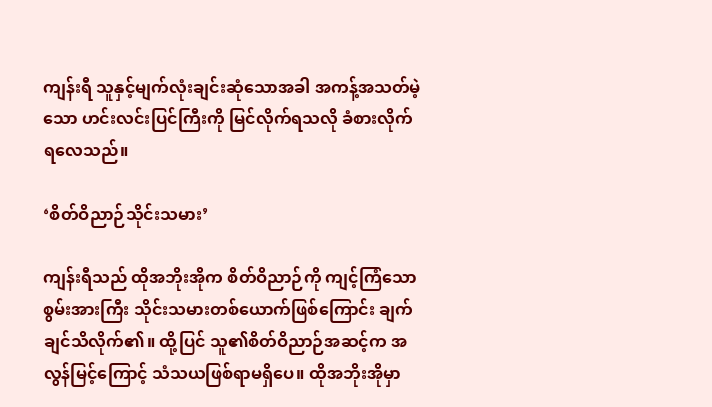ကျန်းရီ သူနှင့်မျက်လုံးချင်းဆုံသောအခါ အကန့်အသတ်မဲ့သော ဟင်းလင်းပြင်ကြီးကို မြင်လိုက်ရသလို ခံစားလိုက်ရလေသည်။

‘စိတ်ဝိညာဉ်သိုင်းသမား’

ကျန်းရီသည် ထိုအဘိုးအိုက စိတ်ဝိညာဉ်ကို ကျင့်ကြံသော စွမ်းအားကြီး သိုင်းသမားတစ်ယောက်ဖြစ်ကြောင်း ချက်ချင်သိလိုက်၏။ ထို့ပြင် သူ၏စိတ်ဝိညာဉ်အဆင့်က အလွန်မြင့်ကြောင့် သံသယဖြစ်ရာမရှိပေ။ ထိုအဘိုးအိုမှာ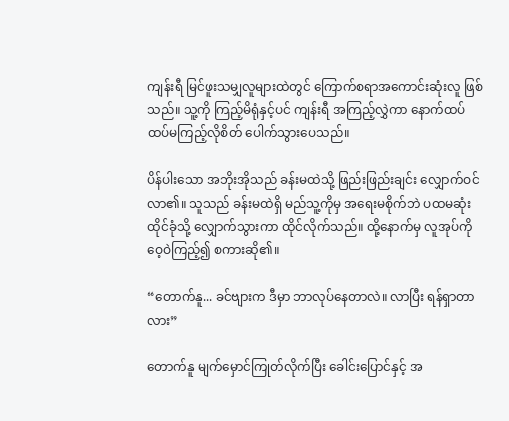ကျန်းရီ မြင်ဖူးသမျှလူများထဲတွင် ကြောက်စရာအကောင်းဆုံးလူ ဖြစ်သည်။ သူ့ကို ကြည့်မိရုံနှင့်ပင် ကျန်းရီ အကြည့်လွှဲကာ နောက်ထပ် ထပ်မကြည့်လိုစိတ် ပေါက်သွားပေသည်။

ပိန်ပါးသော အဘိုးအိုသည် ခန်းမထဲသို့ ဖြည်းဖြည်းချင်း လျှောက်ဝင်လာ၏။ သူသည် ခန်းမထဲရှိ မည်သူ့ကိုမှ အရေးမစိုက်ဘဲ ပထမဆုံးထိုင်ခုံသို့ လျှောက်သွားကာ ထိုင်လိုက်သည်။ ထို့နောက်မှ လူအုပ်ကိုဝေ့ဝဲကြည့်၍ စကားဆို၏။

“တောက်နူ... ခင်ဗျားက ဒီမှာ ဘာလုပ်နေတာလဲ။ လာပြီး ရန်ရှာတာလား”

တောက်နူ မျက်မှောင်ကြုတ်လိုက်ပြီး ခေါင်းပြောင်နှင့် အ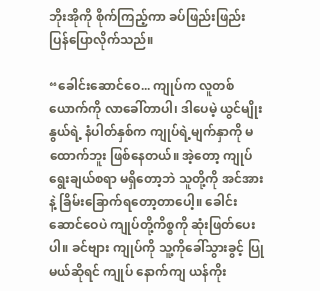ဘိုးအိုကို စိုက်ကြည့်ကာ ခပ်ဖြည်းဖြည်း ပြန်ပြောလိုက်သည်။

“ခေါင်းဆောင်ဝေ... ကျုပ်က လူတစ်ယောက်ကို လာခေါ်တာပါ၊ ဒါပေမဲ့ ယွင်မျိုးနွယ်ရဲ့ နံပါတ်နှစ်က ကျုပ်ရဲ့မျက်နှာကို မထောက်ဘူး ဖြစ်နေတယ်။ အဲ့တော့ ကျုပ် ရွေးချယ်စရာ မရှိတော့ဘဲ သူတို့ကို အင်အားနဲ့ ခြိမ်းခြောက်ရတော့တာပေါ့။ ခေါင်းဆောင်ဝေပဲ ကျုပ်တို့ကိစ္စကို ဆုံးဖြတ်ပေးပါ။ ခင်ဗျား ကျုပ်ကို သူ့ကိုခေါ်သွားခွင့် ပြုမယ်ဆိုရင် ကျုပ် နောက်ကျ ယန်ကိုး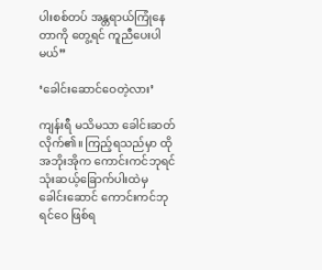ပါးစစ်တပ် အန္တရာယ်ကြုံနေတာကို တွေ့ရင် ကူညီပေးပါမယ်”

‘ခေါင်းဆောင်ဝေတဲ့လား’

ကျန်းရီ မသိမသာ ခေါင်းဆတ်လိုက်၏။ ကြည့်ရသည်မှာ ထိုအဘိုးအိုက ကောင်းကင်ဘုရင်သုံးဆယ့်ခြောက်ပါးထဲမှ ခေါင်းဆောင် ကောင်းကင်ဘုရင်ဝေ ဖြစ်ရ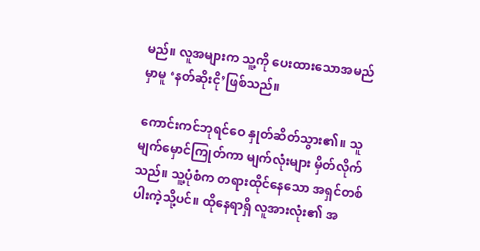မည်။ လူအများက သူ့ကို ပေးထားသောအမည်မှာမူ ‘နတ်ဆိုးငို’ဖြစ်သည်။

ကောင်းကင်ဘုရင်ဝေ နှုတ်ဆိတ်သွား၏။ သူ မျက်မှောင်ကြုတ်ကာ မျက်လုံးများ မှိတ်လိုက်သည်။ သူ့ပုံစံက တရားထိုင်နေသော အရှင်တစ်ပါးကဲ့သို့ပင်။ ထိုနေရာရှိ လူအားလုံး၏ အ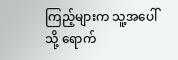ကြည့်များက သူ့အပေါ်သို့ ရောက်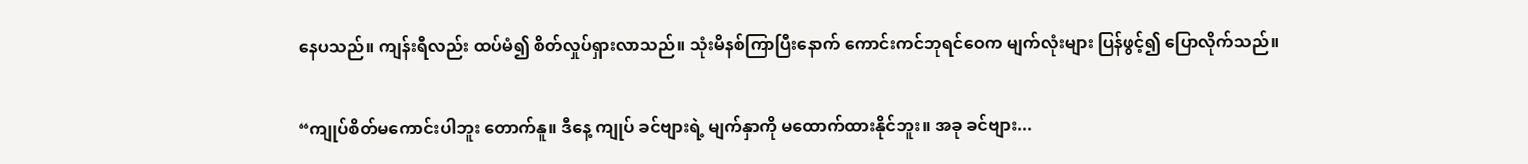နေပသည်။ ကျန်းရီလည်း ထပ်မံ၍ စိတ်လှုပ်ရှားလာသည်။ သုံးမိနစ်ကြာပြီးနောက် ကောင်းကင်ဘုရင်ဝေက မျက်လုံးများ ပြန်ဖွင့်၍ ပြောလိုက်သည်။

“ကျုပ်စိတ်မကောင်းပါဘူး တောက်နူ။ ဒီနေ့ ကျုပ် ခင်ဗျားရဲ့ မျက်နှာကို မထောက်ထားနိုင်ဘူး။ အခု ခင်ဗျား...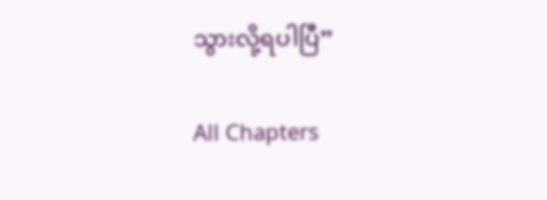သွားလို့ရပါပြီ”

All Chapters